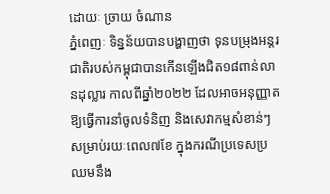ដោយៈ ច្រាយ ចំណាន
ភ្នំពេញៈ ទិន្នន័យបានបង្ហាញថា ទុនបម្រុងអន្តរជាតិរបស់កម្ពុជាបានកើនឡើងជិត១៨ពាន់លានដុល្លារ កាលពីឆ្នាំ២០២២ ដែលអាចអនុញ្ញាត ឱ្យធ្វើការនាំចូលទំនិញ និងសេវាកម្មសំខាន់ៗសម្រាប់រយៈពេល៧ខែ ក្នុងករណីប្រទេសប្រឈមនឹង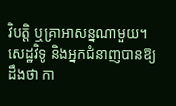វិបត្តិ ឬគ្រាអាសន្នណាមួយ។
សេដ្ឋវិទូ និងអ្នកជំនាញបានឱ្យដឹងថា កា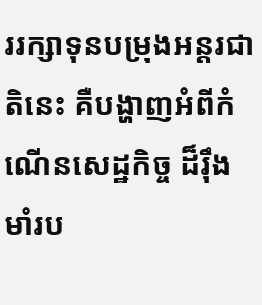ររក្សាទុនបម្រុងអន្តរជាតិនេះ គឺបង្ហាញអំពីកំណើនសេដ្ឋកិច្ច ដ៏រ៉ឹងមាំរប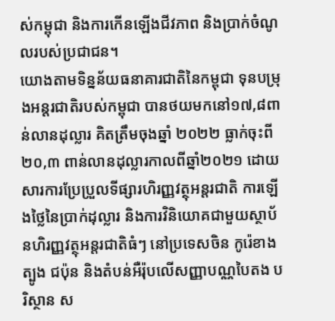ស់កម្ពុជា និងការកើនឡើងជីវភាព និងប្រាក់ចំណូលរបស់ប្រជាជន។
យោងតាមទិន្នន័យធនាគារជាតិនៃកម្ពុជា ទុនបម្រុងអន្តរជាតិរបស់កម្ពុជា បានថយមកនៅ១៧,៨ពាន់លានដុល្លារ គិតត្រឹមចុងឆ្នាំ ២០២២ ធ្លាក់ចុះពី២០,៣ ពាន់លានដុល្លារកាលពីឆ្នាំ២០២១ ដោយសារការប្រែប្រួលទីផ្សារហិរញ្ញវត្ថុអន្តរជាតិ ការឡើងថ្លៃនៃប្រាក់ដុល្លារ និងការវិនិយោគជាមួយស្ថាប័នហិរញ្ញវត្ថុអន្តរជាតិធំៗ នៅប្រទេសចិន កូរ៉េខាងត្បូង ជប៉ុន និងតំបន់អឺរ៉ុបលើសញ្ញាបណ្ណបៃតង បរិស្ថាន ស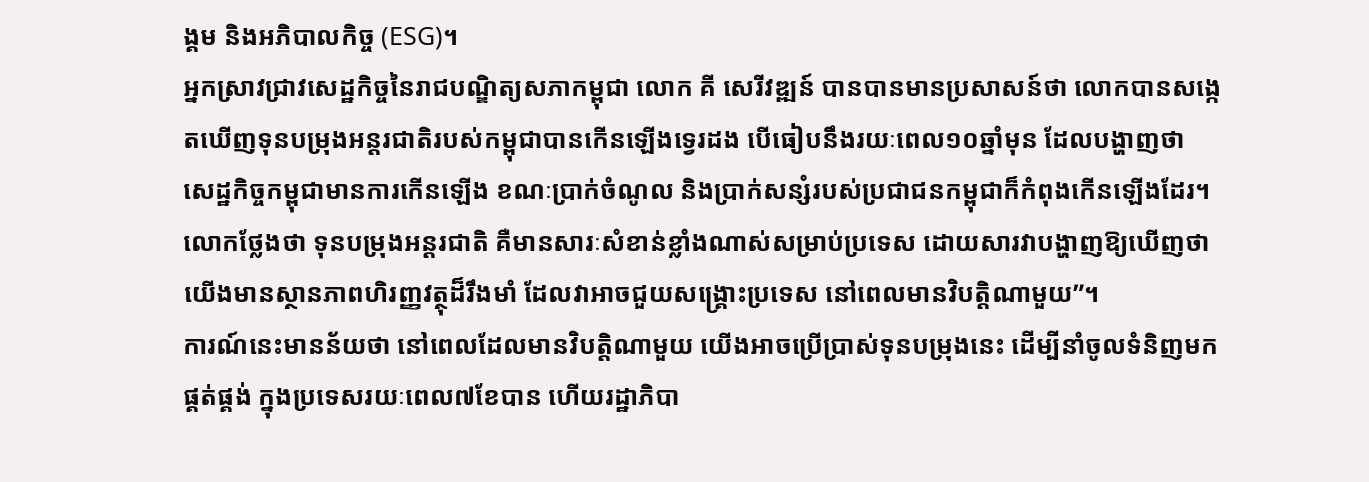ង្គម និងអភិបាលកិច្ច (ESG)។
អ្នកស្រាវជ្រាវសេដ្ឋកិច្ចនៃរាជបណ្ឌិត្យសភាកម្ពុជា លោក គី សេរីវឌ្ឍន៍ បានបានមានប្រសាសន៍ថា លោកបានសង្កេតឃើញទុនបម្រុងអន្តរជាតិរបស់កម្ពុជាបានកើនឡើងទ្វេរដង បើធៀបនឹងរយៈពេល១០ឆ្នាំមុន ដែលបង្ហាញថា សេដ្ឋកិច្ចកម្ពុជាមានការកើនឡើង ខណៈប្រាក់ចំណូល និងប្រាក់សន្សំរបស់ប្រជាជនកម្ពុជាក៏កំពុងកើនឡើងដែរ។
លោកថ្លែងថា ទុនបម្រុងអន្តរជាតិ គឺមានសារៈសំខាន់ខ្លាំងណាស់សម្រាប់ប្រទេស ដោយសារវាបង្ហាញឱ្យឃើញថា យើងមានស្ថានភាពហិរញ្ញវត្ថុដ៏រឹងមាំ ដែលវាអាចជួយសង្គ្រោះប្រទេស នៅពេលមានវិបត្តិណាមួយ”។
ការណ៍នេះមានន័យថា នៅពេលដែលមានវិបត្តិណាមួយ យើងអាចប្រើប្រាស់ទុនបម្រុងនេះ ដើម្បីនាំចូលទំនិញមកផ្គត់ផ្គង់ ក្នុងប្រទេសរយៈពេល៧ខែបាន ហើយរដ្ឋាភិបា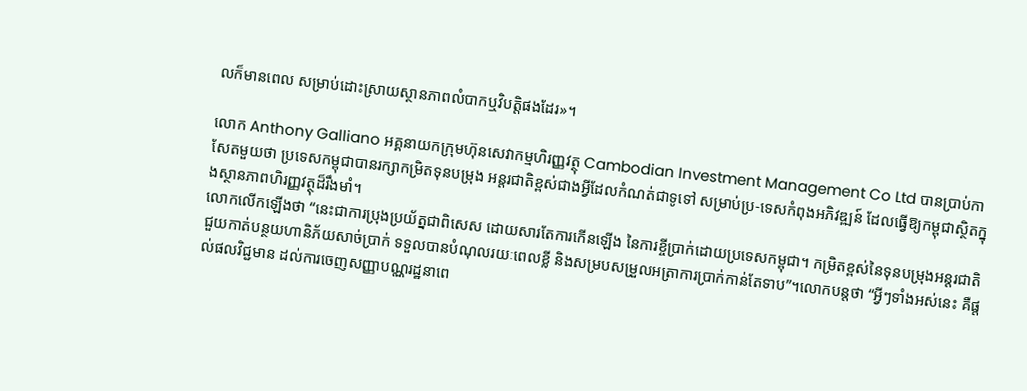លក៏មានពេល សម្រាប់ដោះស្រាយស្ថានភាពលំបាកឬវិបត្តិផងដែរ»។

លោក Anthony Galliano អគ្គនាយកក្រុមហ៊ុនសេវាកម្មហិរញ្ញវត្ថុ Cambodian Investment Management Co Ltd បានប្រាប់កាសែតមួយថា ប្រទេសកម្ពុជាបានរក្សាកម្រិតទុនបម្រុង អន្តរជាតិខ្ពស់ជាងអ្វីដែលកំណត់ជាទូទៅ សម្រាប់ប្រ-ទេសកំពុងអភិវឌ្ឍន៍ ដែលធ្វើឱ្យកម្ពុជាស្ថិតក្នុងស្ថានភាពហិរញ្ញវត្ថុដ៏រឹងមាំ។
លោកលើកឡើងថា “នេះជាការប្រុងប្រយ័ត្នជាពិសេស ដោយសារតែការកើនឡើង នៃការខ្ចីប្រាក់ដោយប្រទេសកម្ពុជា។ កម្រិតខ្ពស់នៃទុនបម្រុងអន្តរជាតិ ជួយកាត់បន្ថយហានិភ័យសាច់ប្រាក់ ទទួលបានបំណុលរយៈពេលខ្លី និងសម្របសម្រួលអត្រាការប្រាក់កាន់តែទាប”។លោកបន្តថា “អ្វីៗទាំងអស់នេះ គឺផ្តល់ផលវិជ្ជមាន ដល់ការចេញសញ្ញាបណ្ណរដ្ឋនាពេ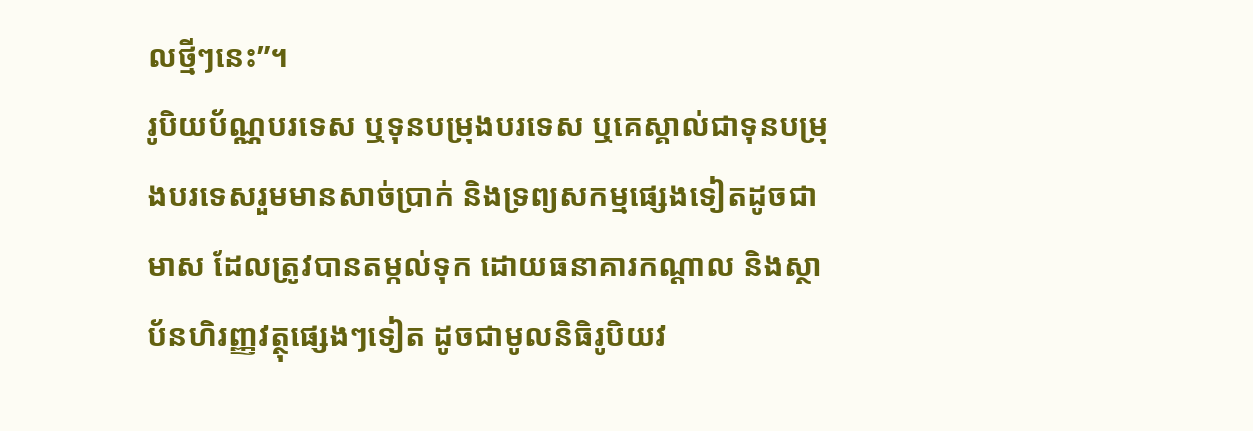លថ្មីៗនេះ”។
រូបិយប័ណ្ណបរទេស ឬទុនបម្រុងបរទេស ឬគេស្គាល់ជាទុនបម្រុងបរទេសរួមមានសាច់ប្រាក់ និងទ្រព្យសកម្មផ្សេងទៀតដូចជា មាស ដែលត្រូវបានតម្កល់ទុក ដោយធនាគារកណ្តាល និងស្ថាប័នហិរញ្ញវត្ថុផ្សេងៗទៀត ដូចជាមូលនិធិរូបិយវ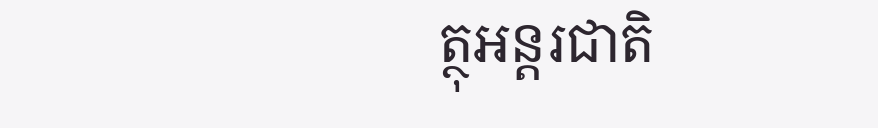ត្ថុអន្តរជាតិ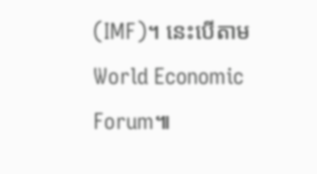(IMF)។ នេះបើតាម World Economic Forum៕